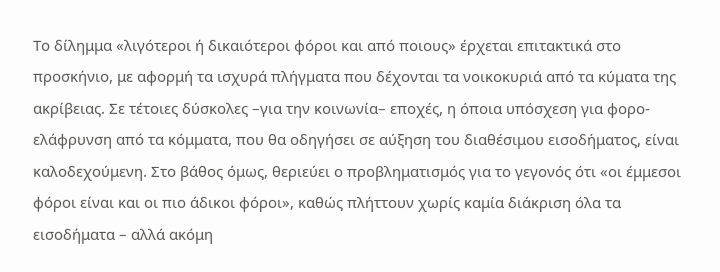Το δίλημμα «λιγότεροι ή δικαιότεροι φόροι και από ποιους» έρχεται επιτακτικά στο προσκήνιο, με αφορμή τα ισχυρά πλήγματα που δέχονται τα νοικοκυριά από τα κύματα της ακρίβειας. Σε τέτοιες δύσκολες –για την κοινωνία– εποχές, η όποια υπόσχεση για φορο-ελάφρυνση από τα κόμματα, που θα οδηγήσει σε αύξηση του διαθέσιμου εισοδήματος, είναι καλοδεχούμενη. Στο βάθος όμως, θεριεύει ο προβληματισμός για το γεγονός ότι «οι έμμεσοι φόροι είναι και οι πιο άδικοι φόροι», καθώς πλήττουν χωρίς καμία διάκριση όλα τα εισοδήματα – αλλά ακόμη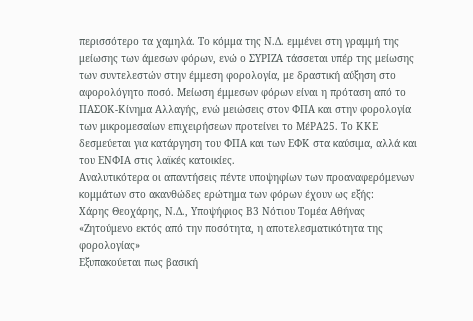περισσότερο τα χαμηλά. Το κόμμα της Ν.Δ. εμμένει στη γραμμή της μείωσης των άμεσων φόρων, ενώ ο ΣΥΡΙΖΑ τάσσεται υπέρ της μείωσης των συντελεστών στην έμμεση φορολογία, με δραστική αύξηση στο αφορολόγητο ποσό. Μείωση έμμεσων φόρων είναι η πρόταση από το ΠΑΣΟΚ-Κίνημα Αλλαγής, ενώ μειώσεις στον ΦΠΑ και στην φορολογία των μικρομεσαίων επιχειρήσεων προτείνει το ΜέΡΑ25. Το ΚΚΕ δεσμεύεται για κατάργηση του ΦΠΑ και των ΕΦΚ στα καύσιμα, αλλά και του ΕΝΦΙΑ στις λαϊκές κατοικίες.
Αναλυτικότερα οι απαντήσεις πέντε υποψηφίων των προαναφερόμενων κομμάτων στο ακανθώδες ερώτημα των φόρων έχουν ως εξής:
Χάρης Θεοχάρης, Ν.Δ., Υποψήφιος Β3 Νότιου Τομέα Αθήνας
«Ζητούμενο εκτός από την ποσότητα, η αποτελεσματικότητα της φορολογίας»
Εξυπακούεται πως βασική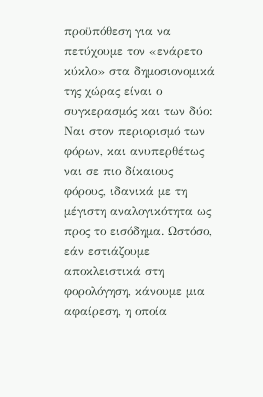προϋπόθεση για να πετύχουμε τον «ενάρετο κύκλο» στα δημοσιονομικά της χώρας είναι ο συγκερασμός και των δύο: Ναι στον περιορισμό των φόρων, και ανυπερθέτως ναι σε πιο δίκαιους φόρους, ιδανικά με τη μέγιστη αναλογικότητα ως προς το εισόδημα. Ωστόσο, εάν εστιάζουμε αποκλειστικά στη φορολόγηση, κάνουμε μια αφαίρεση, η οποία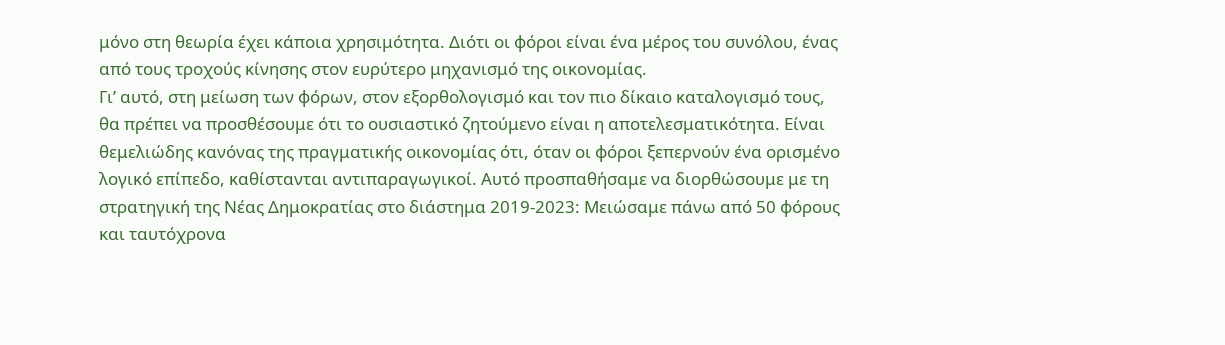μόνο στη θεωρία έχει κάποια χρησιμότητα. Διότι οι φόροι είναι ένα μέρος του συνόλου, ένας από τους τροχούς κίνησης στον ευρύτερο μηχανισμό της οικονομίας.
Γι’ αυτό, στη μείωση των φόρων, στον εξορθολογισμό και τον πιο δίκαιο καταλογισμό τους, θα πρέπει να προσθέσουμε ότι το ουσιαστικό ζητούμενο είναι η αποτελεσματικότητα. Είναι θεμελιώδης κανόνας της πραγματικής οικονομίας ότι, όταν οι φόροι ξεπερνούν ένα ορισμένο λογικό επίπεδο, καθίστανται αντιπαραγωγικοί. Αυτό προσπαθήσαμε να διορθώσουμε με τη στρατηγική της Νέας Δημοκρατίας στο διάστημα 2019-2023: Μειώσαμε πάνω από 50 φόρους και ταυτόχρονα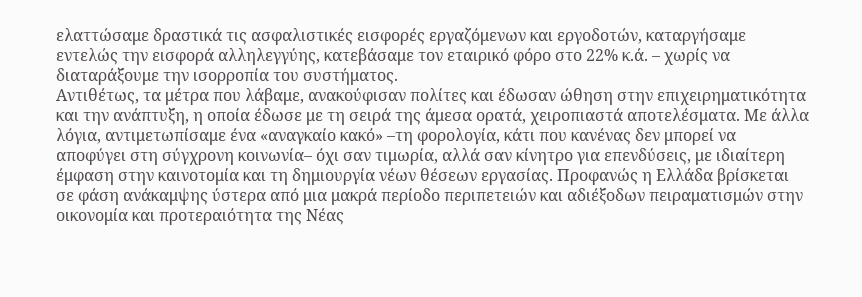ελαττώσαμε δραστικά τις ασφαλιστικές εισφορές εργαζόμενων και εργοδοτών, καταργήσαμε εντελώς την εισφορά αλληλεγγύης, κατεβάσαμε τον εταιρικό φόρο στο 22% κ.ά. – χωρίς να διαταράξουμε την ισορροπία του συστήματος.
Αντιθέτως, τα μέτρα που λάβαμε, ανακούφισαν πολίτες και έδωσαν ώθηση στην επιχειρηματικότητα και την ανάπτυξη, η οποία έδωσε με τη σειρά της άμεσα ορατά, χειροπιαστά αποτελέσματα. Με άλλα λόγια, αντιμετωπίσαμε ένα «αναγκαίο κακό» –τη φορολογία, κάτι που κανένας δεν μπορεί να αποφύγει στη σύγχρονη κοινωνία– όχι σαν τιμωρία, αλλά σαν κίνητρο για επενδύσεις, με ιδιαίτερη έμφαση στην καινοτομία και τη δημιουργία νέων θέσεων εργασίας. Προφανώς η Ελλάδα βρίσκεται σε φάση ανάκαμψης ύστερα από μια μακρά περίοδο περιπετειών και αδιέξοδων πειραματισμών στην οικονομία και προτεραιότητα της Νέας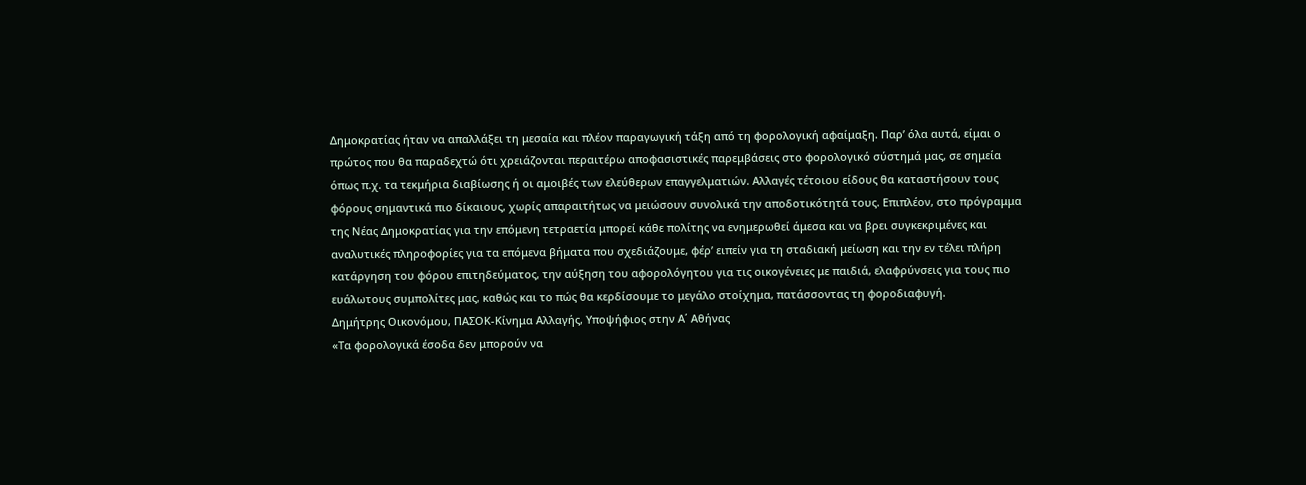Δημοκρατίας ήταν να απαλλάξει τη μεσαία και πλέον παραγωγική τάξη από τη φορολογική αφαίμαξη. Παρ’ όλα αυτά, είμαι ο πρώτος που θα παραδεχτώ ότι χρειάζονται περαιτέρω αποφασιστικές παρεμβάσεις στο φορολογικό σύστημά μας, σε σημεία όπως π.χ. τα τεκμήρια διαβίωσης ή οι αμοιβές των ελεύθερων επαγγελματιών. Αλλαγές τέτοιου είδους θα καταστήσουν τους φόρους σημαντικά πιο δίκαιους, χωρίς απαραιτήτως να μειώσουν συνολικά την αποδοτικότητά τους. Επιπλέον, στο πρόγραμμα της Νέας Δημοκρατίας για την επόμενη τετραετία μπορεί κάθε πολίτης να ενημερωθεί άμεσα και να βρει συγκεκριμένες και αναλυτικές πληροφορίες για τα επόμενα βήματα που σχεδιάζουμε, φέρ’ ειπείν για τη σταδιακή μείωση και την εν τέλει πλήρη κατάργηση του φόρου επιτηδεύματος, την αύξηση του αφορολόγητου για τις οικογένειες με παιδιά, ελαφρύνσεις για τους πιο ευάλωτους συμπολίτες μας, καθώς και το πώς θα κερδίσουμε το μεγάλο στοίχημα, πατάσσοντας τη φοροδιαφυγή.
Δημήτρης Οικονόμου, ΠΑΣΟΚ-Κίνημα Αλλαγής, Υποψήφιος στην Α΄ Αθήνας
«Τα φορολογικά έσοδα δεν μπορούν να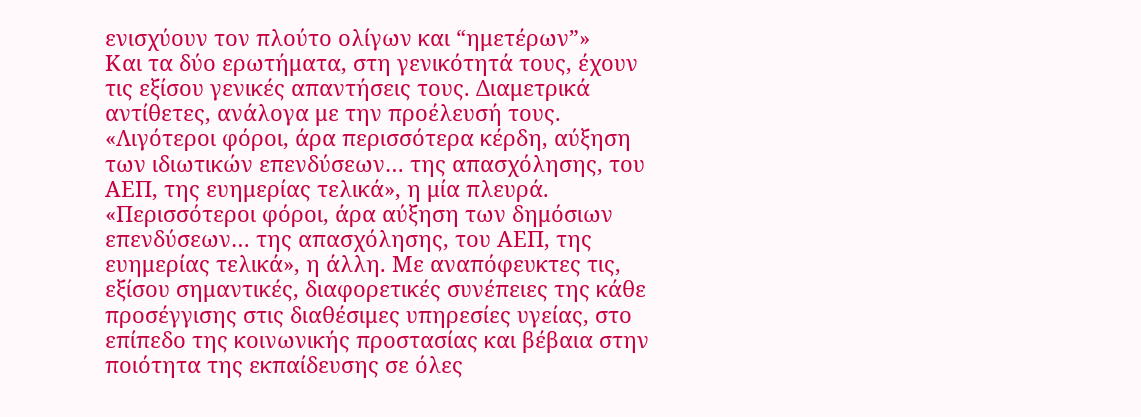ενισχύουν τον πλούτο ολίγων και “ημετέρων”»
Και τα δύο ερωτήματα, στη γενικότητά τους, έχουν τις εξίσου γενικές απαντήσεις τους. Διαμετρικά αντίθετες, ανάλογα με την προέλευσή τους. «Λιγότεροι φόροι, άρα περισσότερα κέρδη, αύξηση των ιδιωτικών επενδύσεων… της απασχόλησης, του ΑΕΠ, της ευημερίας τελικά», η μία πλευρά. «Περισσότεροι φόροι, άρα αύξηση των δημόσιων επενδύσεων… της απασχόλησης, του ΑΕΠ, της ευημερίας τελικά», η άλλη. Με αναπόφευκτες τις, εξίσου σημαντικές, διαφορετικές συνέπειες της κάθε προσέγγισης στις διαθέσιμες υπηρεσίες υγείας, στο επίπεδο της κοινωνικής προστασίας και βέβαια στην ποιότητα της εκπαίδευσης σε όλες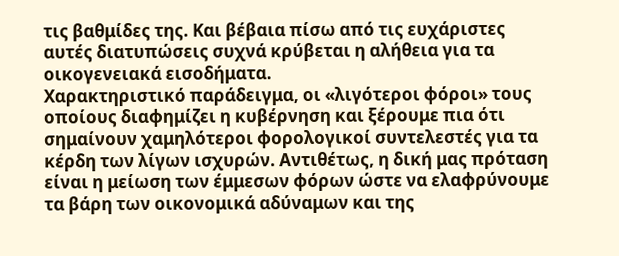τις βαθμίδες της. Και βέβαια πίσω από τις ευχάριστες αυτές διατυπώσεις συχνά κρύβεται η αλήθεια για τα οικογενειακά εισοδήματα.
Χαρακτηριστικό παράδειγμα, οι «λιγότεροι φόροι» τους οποίους διαφημίζει η κυβέρνηση και ξέρουμε πια ότι σημαίνουν χαμηλότεροι φορολογικοί συντελεστές για τα κέρδη των λίγων ισχυρών. Αντιθέτως, η δική μας πρόταση είναι η μείωση των έμμεσων φόρων ώστε να ελαφρύνουμε τα βάρη των οικονομικά αδύναμων και της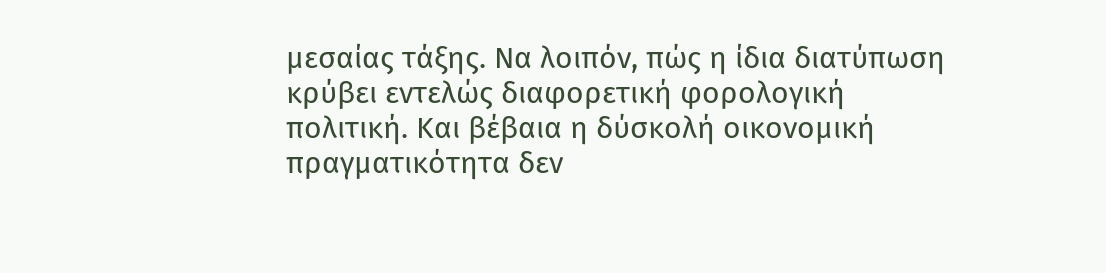μεσαίας τάξης. Να λοιπόν, πώς η ίδια διατύπωση κρύβει εντελώς διαφορετική φορολογική πολιτική. Και βέβαια η δύσκολή οικονομική πραγματικότητα δεν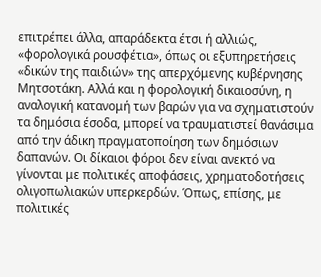επιτρέπει άλλα, απαράδεκτα έτσι ή αλλιώς, «φορολογικά ρουσφέτια», όπως οι εξυπηρετήσεις «δικών της παιδιών» της απερχόμενης κυβέρνησης Μητσοτάκη. Αλλά και η φορολογική δικαιοσύνη, η αναλογική κατανομή των βαρών για να σχηματιστούν τα δημόσια έσοδα, μπορεί να τραυματιστεί θανάσιμα από την άδικη πραγματοποίηση των δημόσιων δαπανών. Οι δίκαιοι φόροι δεν είναι ανεκτό να γίνονται με πολιτικές αποφάσεις, χρηματοδοτήσεις ολιγοπωλιακών υπερκερδών. Όπως, επίσης, με πολιτικές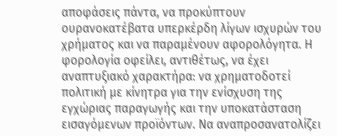αποφάσεις πάντα, να προκύπτουν ουρανοκατέβατα υπερκέρδη λίγων ισχυρών του χρήματος και να παραμένουν αφορολόγητα. Η φορολογία οφείλει, αντιθέτως, να έχει αναπτυξιακό χαρακτήρα: να χρηματοδοτεί πολιτική με κίνητρα για την ενίσχυση της εγχώριας παραγωγής και την υποκατάσταση εισαγόμενων προϊόντων. Να αναπροσανατολίζει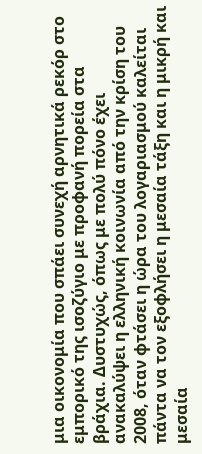μια οικονομία που σπάει συνεχή αρνητικά ρεκόρ στο εμπορικό της ισοζύγιο με προφανή πορεία στα βράχια. Δυστυχώς, όπως με πολύ πόνο έχει ανακαλύψει η ελληνική κοινωνία από την κρίση του 2008, όταν φτάσει η ώρα του λογαριασμού καλείται πάντα να τον εξοφλήσει η μεσαία τάξη και η μικρή και μεσαία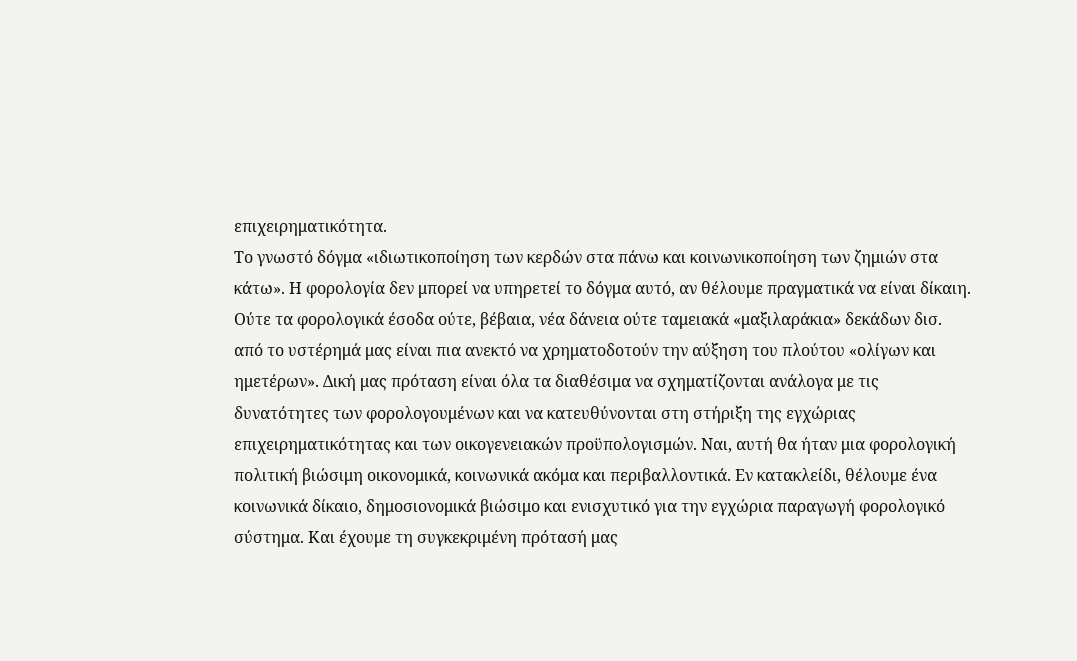επιχειρηματικότητα.
Το γνωστό δόγμα «ιδιωτικοποίηση των κερδών στα πάνω και κοινωνικοποίηση των ζημιών στα κάτω». Η φορολογία δεν μπορεί να υπηρετεί το δόγμα αυτό, αν θέλουμε πραγματικά να είναι δίκαιη. Ούτε τα φορολογικά έσοδα ούτε, βέβαια, νέα δάνεια ούτε ταμειακά «μαξιλαράκια» δεκάδων δισ. από το υστέρημά μας είναι πια ανεκτό να χρηματοδοτούν την αύξηση του πλούτου «ολίγων και ημετέρων». Δική μας πρόταση είναι όλα τα διαθέσιμα να σχηματίζονται ανάλογα με τις δυνατότητες των φορολογουμένων και να κατευθύνονται στη στήριξη της εγχώριας επιχειρηματικότητας και των οικογενειακών προϋπολογισμών. Ναι, αυτή θα ήταν μια φορολογική πολιτική βιώσιμη οικονομικά, κοινωνικά ακόμα και περιβαλλοντικά. Εν κατακλείδι, θέλουμε ένα κοινωνικά δίκαιο, δημοσιονομικά βιώσιμο και ενισχυτικό για την εγχώρια παραγωγή φορολογικό σύστημα. Και έχουμε τη συγκεκριμένη πρότασή μας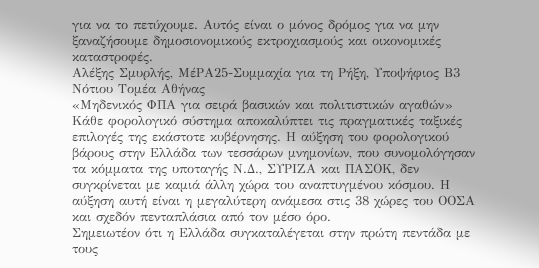για να το πετύχουμε. Αυτός είναι ο μόνος δρόμος για να μην ξαναζήσουμε δημοσιονομικούς εκτροχιασμούς και οικονομικές καταστροφές.
Αλέξης Σμυρλής, ΜέΡΑ25-Συμμαχία για τη Ρήξη, Υποψήφιος Β3 Νότιου Τομέα Αθήνας
«Μηδενικός ΦΠΑ για σειρά βασικών και πολιτιστικών αγαθών»
Κάθε φορολογικό σύστημα αποκαλύπτει τις πραγματικές ταξικές επιλογές της εκάστοτε κυβέρνησης. Η αύξηση του φορολογικού βάρους στην Ελλάδα των τεσσάρων μνημονίων, που συνομολόγησαν τα κόμματα της υποταγής Ν.Δ., ΣΥΡΙΖΑ και ΠΑΣΟΚ, δεν συγκρίνεται με καμιά άλλη χώρα του αναπτυγμένου κόσμου. Η αύξηση αυτή είναι η μεγαλύτερη ανάμεσα στις 38 χώρες του ΟΟΣΑ και σχεδόν πενταπλάσια από τον μέσο όρο.
Σημειωτέον ότι η Ελλάδα συγκαταλέγεται στην πρώτη πεντάδα με τους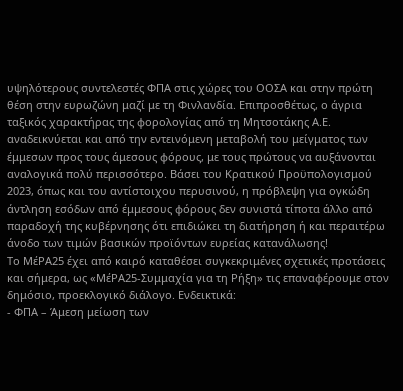υψηλότερους συντελεστές ΦΠΑ στις χώρες του ΟΟΣΑ και στην πρώτη θέση στην ευρωζώνη μαζί με τη Φινλανδία. Επιπροσθέτως, ο άγρια ταξικός χαρακτήρας της φορολογίας από τη Μητσοτάκης Α.Ε. αναδεικνύεται και από την εντεινόμενη μεταβολή του μείγματος των έμμεσων προς τους άμεσους φόρους, με τους πρώτους να αυξάνονται αναλογικά πολύ περισσότερο. Βάσει του Κρατικού Προϋπολογισμού 2023, όπως και του αντίστοιχου περυσινού, η πρόβλεψη για ογκώδη άντληση εσόδων από έμμεσους φόρους δεν συνιστά τίποτα άλλο από παραδοχή της κυβέρνησης ότι επιδιώκει τη διατήρηση ή και περαιτέρω άνοδο των τιμών βασικών προϊόντων ευρείας κατανάλωσης!
Το ΜέΡΑ25 έχει από καιρό καταθέσει συγκεκριμένες σχετικές προτάσεις και σήμερα, ως «ΜέΡΑ25-Συμμαχία για τη Ρήξη» τις επαναφέρουμε στον δημόσιο, προεκλογικό διάλογο. Ενδεικτικά:
- ΦΠΑ – Άμεση μείωση των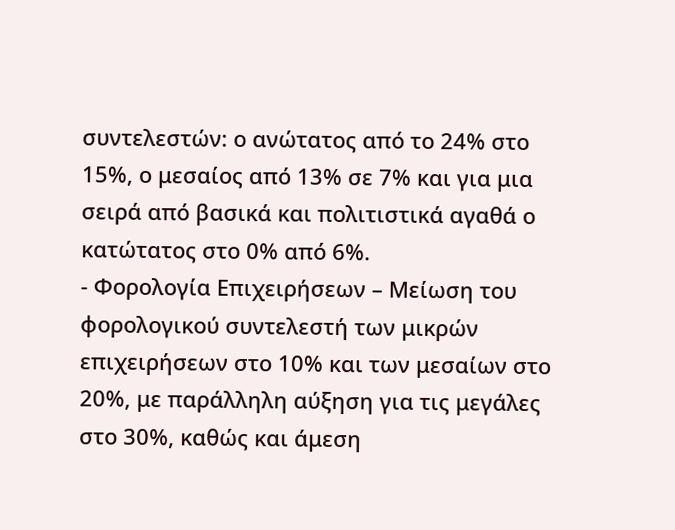συντελεστών: ο ανώτατος από το 24% στο 15%, ο μεσαίος από 13% σε 7% και για μια σειρά από βασικά και πολιτιστικά αγαθά ο κατώτατος στο 0% από 6%.
- Φορολογία Επιχειρήσεων – Μείωση του φορολογικού συντελεστή των μικρών επιχειρήσεων στο 10% και των μεσαίων στο 20%, με παράλληλη αύξηση για τις μεγάλες στο 30%, καθώς και άμεση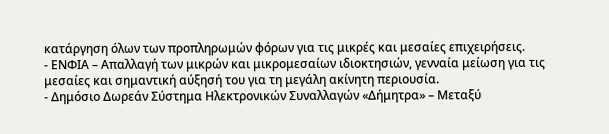κατάργηση όλων των προπληρωμών φόρων για τις μικρές και μεσαίες επιχειρήσεις.
- ΕΝΦΙΑ – Απαλλαγή των μικρών και μικρομεσαίων ιδιοκτησιών, γενναία μείωση για τις μεσαίες και σημαντική αύξησή του για τη μεγάλη ακίνητη περιουσία.
- Δημόσιο Δωρεάν Σύστημα Ηλεκτρονικών Συναλλαγών «Δήμητρα» – Μεταξύ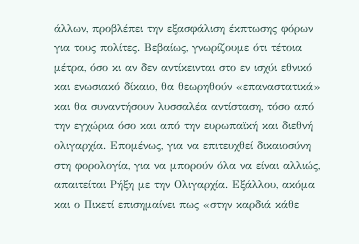άλλων, προβλέπει την εξασφάλιση έκπτωσης φόρων για τους πολίτες. Βεβαίως, γνωρίζουμε ότι τέτοια μέτρα, όσο κι αν δεν αντίκεινται στο εν ισχύι εθνικό και ενωσιακό δίκαιο, θα θεωρηθούν «επαναστατικά» και θα συναντήσουν λυσσαλέα αντίσταση, τόσο από την εγχώρια όσο και από την ευρωπαϊκή και διεθνή ολιγαρχία. Επομένως, για να επιτευχθεί δικαιοσύνη στη φορολογία, για να μπορούν όλα να είναι αλλιώς, απαιτείται Ρήξη με την Ολιγαρχία. Εξάλλου, ακόμα και ο Πικετί επισημαίνει πως «στην καρδιά κάθε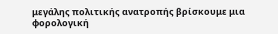μεγάλης πολιτικής ανατροπής βρίσκουμε μια φορολογική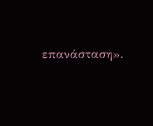επανάσταση».